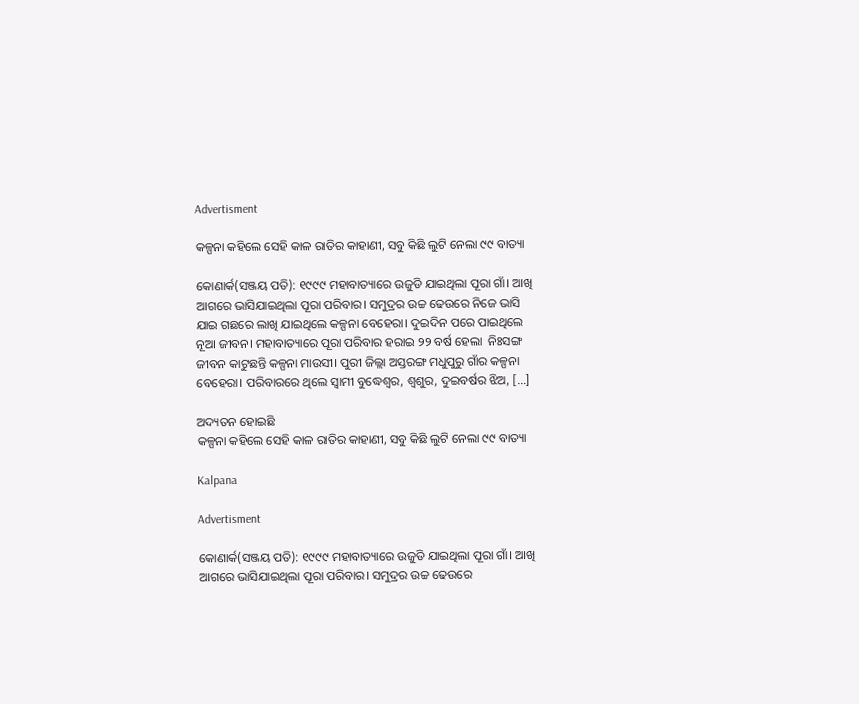Advertisment

କଳ୍ପନା କହିଲେ ସେହି କାଳ ରାତିର କାହାଣୀ, ସବୁ କିଛି ଲୁଟି ନେଲା ୯୯ ବାତ୍ୟା

କୋଣାର୍କ(ସଞ୍ଜୟ ପତି): ୧୯୯୯ ମହାବାତ୍ୟାରେ ଉଜୁଡି ଯାଇଥିଲା ପୂରା ଗାଁ। ଆଖି ଆଗରେ ଭାସିଯାଇଥିଲା ପୂରା ପରିବାର। ସମୁଦ୍ରର ଉଚ୍ଚ ଢେଉରେ ନିଜେ ଭାସି ଯାଇ ଗଛରେ ଲାଖି ଯାଇଥିଲେ କଳ୍ପନା ବେହେରା। ଦୁଇଦିନ ପରେ ପାଇଥିଲେ ନୂଆ ଜୀବନ। ମହାବାତ୍ୟାରେ ପୂରା ପରିବାର ହରାଇ ୨୨ ବର୍ଷ ହେଲା  ନିଃସଙ୍ଗ ଜୀବନ କାଟୁଛନ୍ତି କଳ୍ପନା ମାଉସୀ। ପୁରୀ ଜିଲ୍ଲା ଅସ୍ତରଙ୍ଗ ମଧୁପୁରୁ ଗାଁର କଳ୍ପନା ବେହେରା। ପରିବାରରେ ଥିଲେ ସ୍ୱାମୀ ବୁଦ୍ଧେଶ୍ୱର, ଶ୍ୱଶୁର, ଦୁଇବର୍ଷର ଝିଅ, […]

ଅଦ୍ୟତନ ହୋଇଛି
କଳ୍ପନା କହିଲେ ସେହି କାଳ ରାତିର କାହାଣୀ, ସବୁ କିଛି ଲୁଟି ନେଲା ୯୯ ବାତ୍ୟା

Kalpana

Advertisment

କୋଣାର୍କ(ସଞ୍ଜୟ ପତି): ୧୯୯୯ ମହାବାତ୍ୟାରେ ଉଜୁଡି ଯାଇଥିଲା ପୂରା ଗାଁ। ଆଖି ଆଗରେ ଭାସିଯାଇଥିଲା ପୂରା ପରିବାର। ସମୁଦ୍ରର ଉଚ୍ଚ ଢେଉରେ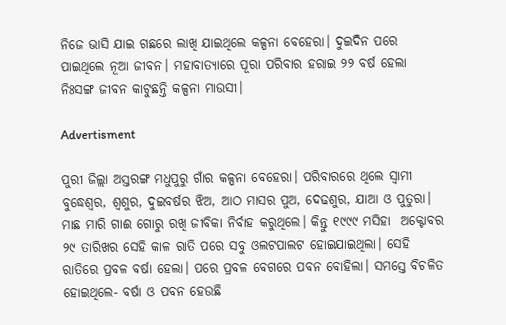ନିଜେ ଭାସି ଯାଇ ଗଛରେ ଲାଖି ଯାଇଥିଲେ କଳ୍ପନା ବେହେରା। ଦୁଇଦିନ ପରେ ପାଇଥିଲେ ନୂଆ ଜୀବନ। ମହାବାତ୍ୟାରେ ପୂରା ପରିବାର ହରାଇ ୨୨ ବର୍ଷ ହେଲା  ନିଃସଙ୍ଗ ଜୀବନ କାଟୁଛନ୍ତି କଳ୍ପନା ମାଉସୀ।

Advertisment

ପୁରୀ ଜିଲ୍ଲା ଅସ୍ତରଙ୍ଗ ମଧୁପୁରୁ ଗାଁର କଳ୍ପନା ବେହେରା। ପରିବାରରେ ଥିଲେ ସ୍ୱାମୀ ବୁଦ୍ଧେଶ୍ୱର, ଶ୍ୱଶୁର, ଦୁଇବର୍ଷର ଝିଅ, ଆଠ ମାସର ପୁଅ, ଦେଢଶୁର, ଯାଆ ଓ ପୁତୁରା। ମାଛ ମାରି ଗାଈ ଗୋରୁ ରଖି ଜୀବିକା ନିର୍ବାହ କରୁଥିଲେ। କିନ୍ତୁ ୧୯୯୯ ମସିହା  ଅକ୍ଟୋବର ୨୯ ତାରିଖର ସେହି କାଳ ରାତି ପରେ ସବୁ ଓଲଟପାଲଟ ହୋଇଯାଇଥିଲା। ସେହି ରାତିରେ ପ୍ରବଳ ବର୍ଷା ହେଲା। ପରେ ପ୍ରବଳ ବେଗରେ ପବନ ବୋହିଲା। ସମସ୍ତେ ବିଚଳିତ ହୋଇଥିଲେ- ବର୍ଷା ଓ ପବନ ହେଉଛି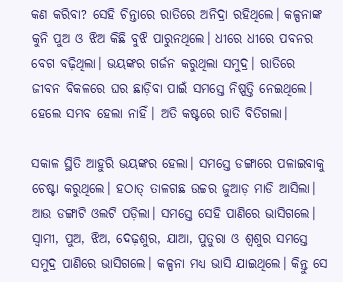କଣ କରିବା? ସେହି ଚିନ୍ତାରେ ରାତିରେ ଅନିଦ୍ରା ରହିଥିଲେ। କଳ୍ପନାଙ୍କ କୁନି ପୁଅ ଓ ଝିଅ କିଛି ବୁଝି ପାରୁନଥିଲେ। ଧୀରେ ଧୀରେ ପବନର ବେଗ ବଢ଼ିଥିଲା। ଭୟଙ୍କର ଗର୍ଜନ କରୁଥିଲା ସମୁଦ୍ର। ରାତିରେ ଜୀବନ ବିକଳରେ ଘର ଛାଡ଼ିବା ପାଇଁ ସମସ୍ତେ ନିଷ୍ପତ୍ତି ନେଇଥିଲେ। ହେଲେ ସମ୍ଭବ ହେଲା ନାହିଁ। ଅତି କଷ୍ଟରେ ରାତି ବିତିଗଲା।

ସକାଳ ସ୍ଥିତି ଆହୁରି ଭୟଙ୍କର ହେଲା। ସମସ୍ତେ ଡଙ୍ଗାରେ ପଳାଇବାକୁ ଚେଷ୍ଟା କରୁଥିଲେ। ହଠାତ୍‌ ତାଳଗଛ ଉଚ୍ଚର ଜୁଆଡ଼ ମାଡି ଆସିଲା। ଆଉ ଡଙ୍ଗାଟି ଓଲଟି ପଡ଼ିଲା। ସମସ୍ତେ ସେହି ପାଣିରେ ଭାସିଗଲେ। ସ୍ୱାମୀ, ପୁଅ, ଝିଅ, ଦେଢ଼ଶୁର, ଯାଆ, ପୁତୁରା ଓ ଶ୍ୱଶୁର ସମସ୍ତେ ସମୁଦ୍ର ପାଣିରେ ଭାସିଗଲେ। କଳ୍ପନା ମଧ୍ୟ ଭାସି ଯାଇଥିଲେ। କିନ୍ତୁ ସେ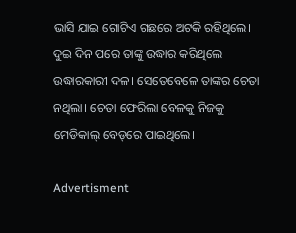ଭାସି ଯାଇ ଗୋଟିଏ ଗଛରେ ଅଟକି ରହିଥିଲେ। ଦୁଇ ଦିନ ପରେ ତାଙ୍କୁ ଉଦ୍ଧାର କରିଥିଲେ ଉଦ୍ଧାରକାରୀ ଦଳ। ସେତେବେଳେ ତାଙ୍କର ଚେତା ନଥିଲା। ଚେତା ଫେରିଲା ବେଳକୁ ନିଜକୁ ମେଡିକାଲ୍‌ ବେଡ୍‌ରେ ପାଇଥିଲେ।

Advertisment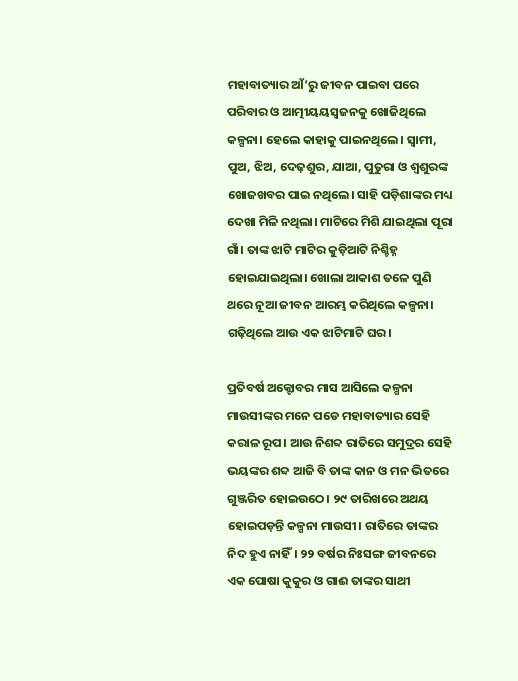ମହାବାତ୍ୟାର ଆଁ’ରୁ ଜୀବନ ପାଇବା ପରେ ପରିବାର ଓ ଆତ୍ମୀୟୟସ୍ୱଜନକୁ ଖୋଜିଥିଲେ କଳ୍ପନା। ହେଲେ କାହାକୁ ପାଇନଥିଲେ। ସ୍ୱାମୀ, ପୁଅ, ଝିଅ, ଦେଢ଼ଶୁର, ଯାଆ, ପୁତୁରା ଓ ଶ୍ୱଶୁରଙ୍କ ଖୋଜଖବର ପାଇ ନଥିଲେ। ସାହି ପଡ଼ିଶାଙ୍କର ମଧ୍ୟ ଦେଖା ମିଳି ନଥିଲା। ମାଟିରେ ମିଶି ଯାଇଥିଲା ପୂରା ଗାଁ। ତାଙ୍କ ଝାଟି ମାଟିର କୁଡ଼ିଆଟି ନିଶ୍ଚିହ୍ନ ହୋଇଯାଇଥିଲା। ଖୋଲା ଆକାଶ ତଳେ ପୁଣି ଥରେ ନୂଆ ଜୀବନ ଆରମ୍ଭ କରିଥିଲେ କଳ୍ପନା। ଗଢ଼ିଥିଲେ ଆଉ ଏକ ଝାଟିମାଟି ଘର।

ପ୍ରତିବର୍ଷ ଅକ୍ଟୋବର ମାସ ଆସିଲେ କଳ୍ପନା ମାଉସୀଙ୍କର ମନେ ପଡେ ମହାବାତ୍ୟାର ସେହି କରାଳ ରୂପ। ଆଉ ନିଶବ୍ଦ ରାତିରେ ସମୁଦ୍ରର ସେହି ଭୟଙ୍କର ଶବ୍ଦ ଆଜି ବି ତାଙ୍କ କାନ ଓ ମନ ଭିତରେ ଗୁଞ୍ଜରିତ ହୋଇଉଠେ। ୨୯ ତାରିଖରେ ଅଥୟ ହୋଇପଡ଼ନ୍ତି କଳ୍ପନା ମାଉସୀ। ରାତିରେ ତାଙ୍କର ନିଦ ହୁଏ ନାହିଁ। ୨୨ ବର୍ଷର ନିଃସଙ୍ଗ ଜୀବନରେ ଏକ ପୋଷା କୁକୁର ଓ ଗାଈ ତାଙ୍କର ସାଥୀ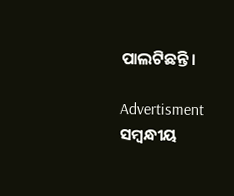ପାଲଟିଛନ୍ତି।

Advertisment
ସମ୍ବନ୍ଧୀୟ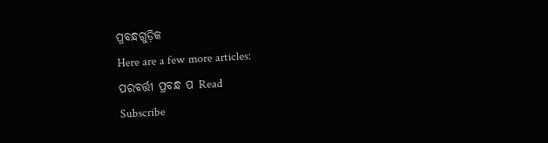ପ୍ରବନ୍ଧଗୁଡ଼ିକ
Here are a few more articles:
ପରବର୍ତ୍ତୀ ପ୍ରବନ୍ଧ ପ Read
Subscribe